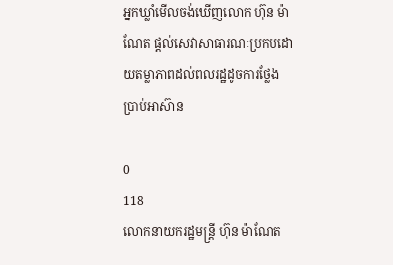អ្នកឃ្លាំមើលចង់ឃើញលោក ហ៊ុន ម៉ាណែត ផ្ដល់សេវាសាធារណៈប្រកបដោយតម្លាភាពដល់ពលរដ្ឋដូចការថ្លែងប្រាប់អាស៊ាន

0
118
លោកនាយករដ្ឋមន្ត្រី ហ៊ុន ម៉ាណែត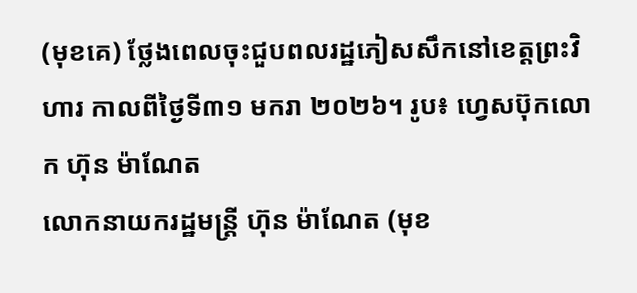(មុខគេ) ថ្លែងពេលចុះជួបពលរដ្ឋភៀសសឹកនៅខេត្តព្រះវិហារ កាលពីថ្ងៃទី៣១ មករា ២០២៦។ រូប៖ ហ្វេសប៊ុកលោក ហ៊ុន ម៉ាណែត
លោកនាយករដ្ឋមន្ត្រី ហ៊ុន ម៉ាណែត (មុខ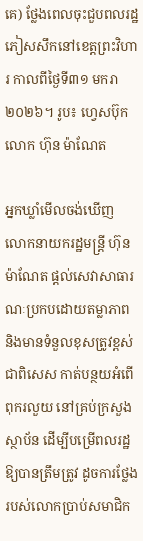គេ) ថ្លែងពេលចុះជួបពលរដ្ឋភៀសសឹកនៅខេត្តព្រះវិហារ កាលពីថ្ងៃទី៣១ មករា ២០២៦។ រូប៖ ហ្វេសប៊ុកលោក ហ៊ុន ម៉ាណែត

អ្នកឃ្លាំមើលចង់ឃើញ លោកនាយករដ្ឋមន្ត្រី ហ៊ុន ម៉ាណែត ផ្ដល់សេវាសាធារណៈប្រកបដោយតម្លាភាព និងមានទំនួលខុសត្រូវខ្ពស់ ជាពិសេស កាត់បន្ថយអំពើពុករលួយ នៅគ្រប់ក្រសួងស្ថាប័ន ដើម្បីបម្រើពលរដ្ឋឱ្យបានត្រឹមត្រូវ ដូចការថ្លែងរបស់លោកប្រាប់សមាជិក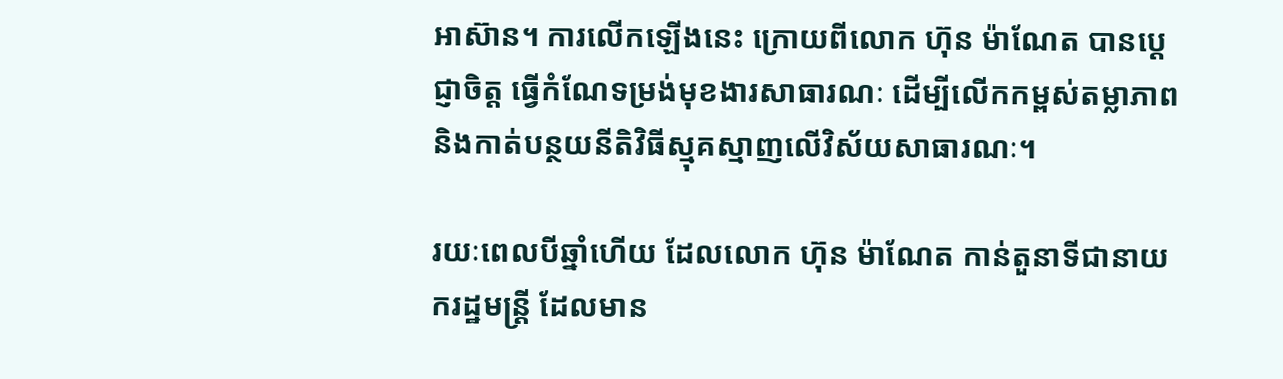អាស៊ាន។ ការលើកឡើងនេះ ក្រោយពីលោក ហ៊ុន ម៉ាណែត បានប្ដេជ្ញាចិត្ត ធ្វើកំណែទម្រង់មុខងារសាធារណៈ ដើម្បីលើកកម្ពស់តម្លាភាព និងកាត់បន្ថយនីតិវិធីស្មុគស្មាញលើវិស័យសាធារណៈ។

រយៈពេលបីឆ្នាំហើយ ដែលលោក ហ៊ុន ម៉ាណែត កាន់តួនាទីជានាយករដ្ឋមន្ត្រី ដែលមាន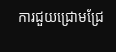ការជួយជ្រោមជ្រែ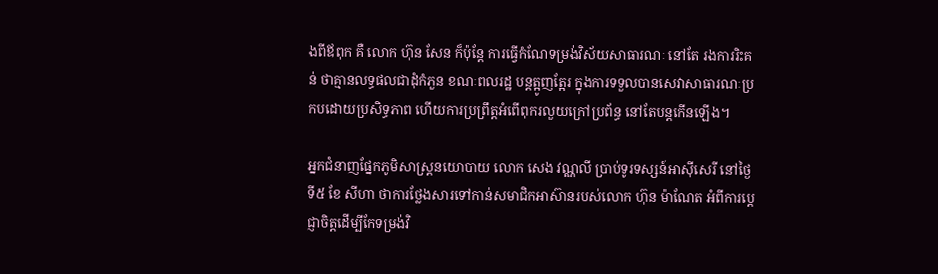ងពីឪពុក គឺ លោក ហ៊ុន សែន ក៏ប៉ុន្តែ ការធ្វើកំណែទម្រង់វិស័យសាធារណៈ នៅតែ រងការរិះគន់ ថាគ្មានលទ្ធផលជាដុំកំភួន ខណៈពលរដ្ឋ បន្តត្អូញត្អែរ ក្នុងការទទួលបានសេវាសាធារណៈប្រកបដោយប្រសិទ្ធភាព ហើយការប្រព្រឹត្តអំពើពុករលួយក្រៅប្រព័ន្ធ នៅតែបន្តកើនឡើង។

អ្នកជំនាញផ្នែកភូមិសាស្ត្រនយោបាយ លោក សេង វណ្ណលី ប្រាប់ទូរទស្សន៍អាស៊ីសេរី នៅថ្ងៃទី៥ ខែ សីហា ថាការថ្លែងសារទៅកាន់សមាជិកអាស៊ានរបស់លោក ហ៊ុន ម៉ាណែត អំពីការប្ដេជ្ញាចិត្តដើម្បីកែទម្រង់វិ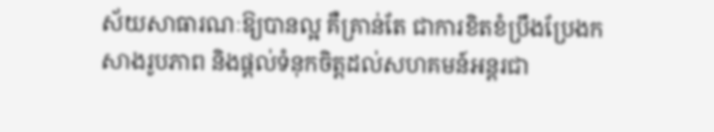ស័យសាធារណៈឱ្យបានល្អ គឺគ្រាន់តែ ជាការខិតខំប្រឹងប្រែងកសាងរូបភាព និងផ្ដល់ទំនុកចិត្តដល់សហគមន៍អន្តរជា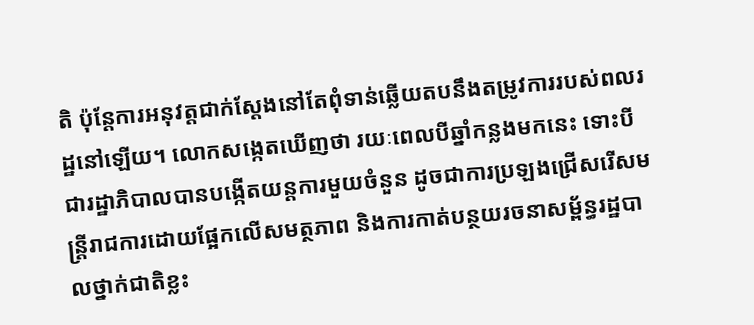តិ ប៉ុន្តែការអនុវត្តជាក់ស្ដែងនៅតែពុំទាន់ឆ្លើយតបនឹងតម្រូវការរបស់ពលរដ្ឋនៅឡើយ។ លោកសង្កេតឃើញថា រយៈពេលបីឆ្នាំកន្លងមកនេះ ទោះបីជារដ្ឋាភិបាលបានបង្កើតយន្តការមួយចំនួន ដូចជាការប្រឡងជ្រើសរើសមន្ត្រីរាជការដោយផ្អែកលើសមត្ថភាព និងការកាត់បន្ថយរចនាសម្ព័ន្ធរដ្ឋបាលថ្នាក់ជាតិខ្លះ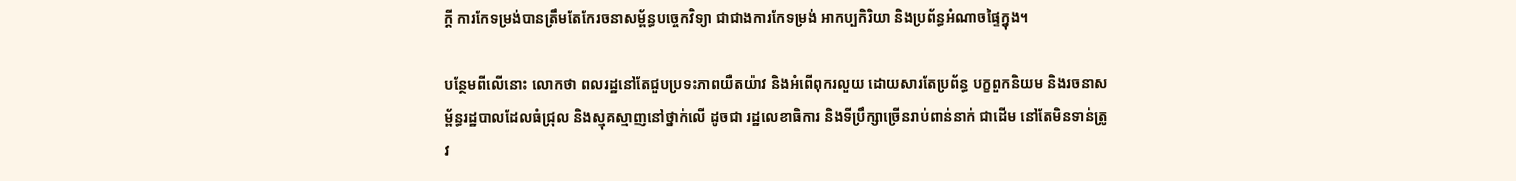ក្ដី ការកែទម្រង់បានត្រឹមតែកែរចនាសម្ព័ន្ធបច្ចេកវិទ្យា ជាជាងការកែទម្រង់ អាកប្បកិរិយា និងប្រព័ន្ធអំណាចផ្ទៃក្នុង។

បន្ថែមពីលើនោះ លោកថា ពលរដ្ឋនៅតែជួបប្រទះភាពយឺតយ៉ាវ និងអំពើពុករលួយ ដោយសារតែប្រព័ន្ធ បក្ខពួកនិយម និងរចនាសម្ព័ន្ធរដ្ឋបាលដែលធំជ្រុល និងស្មុគស្មាញនៅថ្នាក់លើ ដូចជា រដ្ឋលេខាធិការ និងទីប្រឹក្សាច្រើនរាប់ពាន់នាក់ ជាដើម នៅតែមិនទាន់ត្រូវ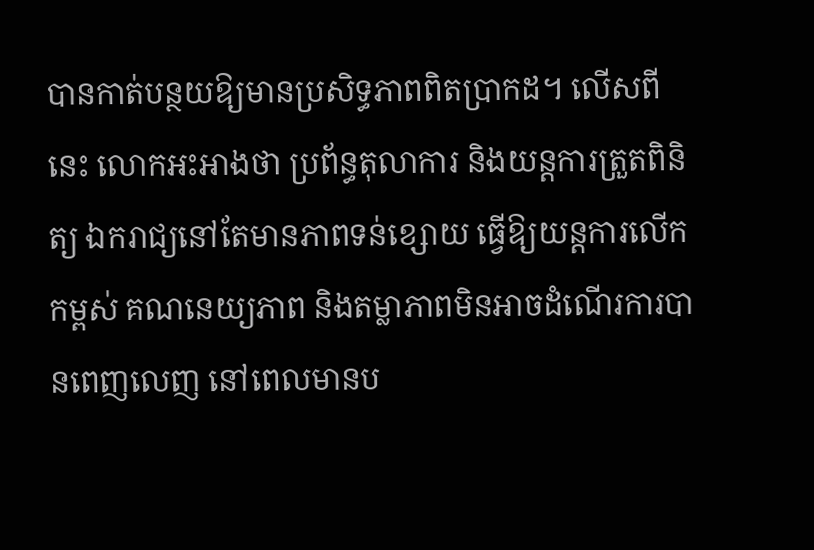បានកាត់បន្ថយឱ្យមានប្រសិទ្ធភាពពិតប្រាកដ។ លើសពីនេះ លោកអះអាងថា ប្រព័ន្ធតុលាការ និងយន្តការត្រួតពិនិត្យ ឯករាជ្យនៅតែមានភាពទន់ខ្សោយ ធ្វើឱ្យយន្តការលើកកម្ពស់ គណនេយ្យភាព និងតម្លាភាពមិនអាចដំណើរការបានពេញលេញ នៅពេលមានប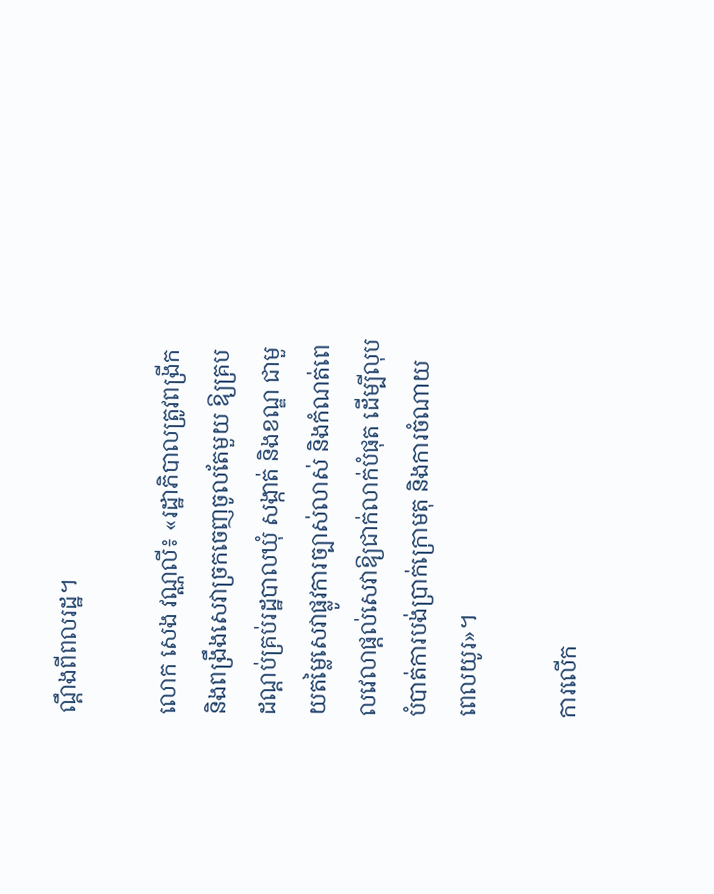ណ្ដឹងពីពលរដ្ឋ។

លោក សេង វណ្ណលី៖ «រដ្ឋាភិបាលត្រូវពង្រីក និងពង្រឹងសេវាច្រកចេញចូលតែមួយ ឱ្យគ្របដណ្ដប់គ្រប់រដ្ឋបាលឃុំ សង្កាត់ និងខណ្ឌ ជាមួយតម្លៃសេវាផ្លូវការច្បាស់លាស់ និងកំណត់ពេលវេលាផ្ដល់សេវាឱ្យជាក់លាក់បំផុត ដើម្បីលុបបំបាត់ការបង់ប្រាក់ក្រោមតុ និងការចំណាយពេលយូរ»។

ការលើក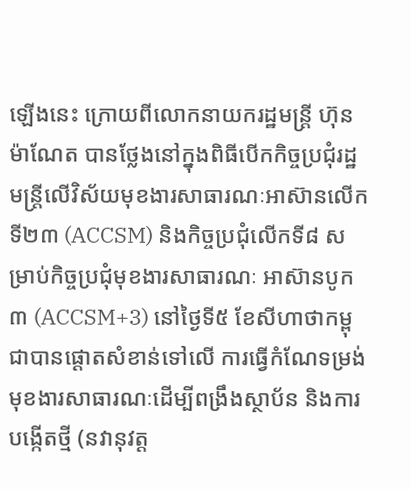ឡើងនេះ ក្រោយពីលោកនាយករដ្ឋមន្ត្រី ហ៊ុន ម៉ាណែត បានថ្លែងនៅក្នុងពិធីបើកកិច្ចប្រជុំរដ្ឋមន្ត្រីលើវិស័យមុខងារសាធារណៈអាស៊ានលើកទី២៣ (ACCSM) និងកិច្ចប្រជុំលើកទី៨ សម្រាប់កិច្ចប្រជុំមុខងារសាធារណៈ អាស៊ានបូក៣ (ACCSM+3) នៅថ្ងៃទី៥ ខែសីហាថាកម្ពុជាបានផ្ដោតសំខាន់ទៅលើ ការធ្វើកំណែទម្រង់ មុខងារសាធារណៈដើម្បីពង្រឹងស្ថាប័ន និងការបង្កើតថ្មី (នវានុវត្ត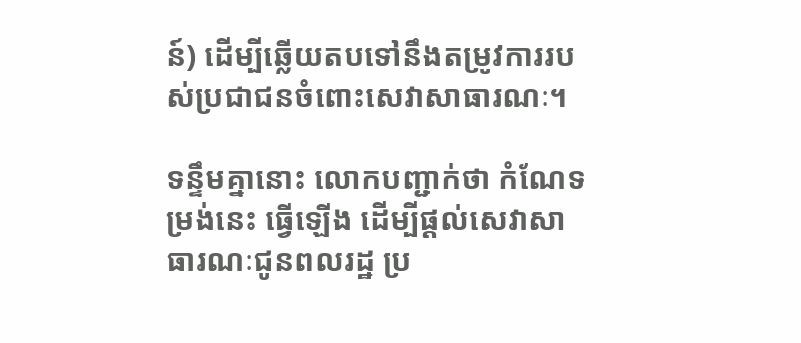ន៍) ដើម្បីឆ្លើយតបទៅនឹងតម្រូវការរបស់ប្រជាជនចំពោះសេវាសាធារណៈ។

ទន្ទឹមគ្នានោះ លោកបញ្ជាក់ថា កំណែទម្រង់នេះ ធ្វើឡើង ដើម្បីផ្ដល់សេវាសាធារណៈជូនពលរដ្ឋ ប្រ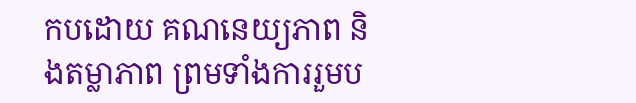កបដោយ គណនេយ្យភាព និងតម្លាភាព ព្រមទាំងការរួមប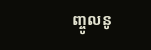ញ្ចូលនូ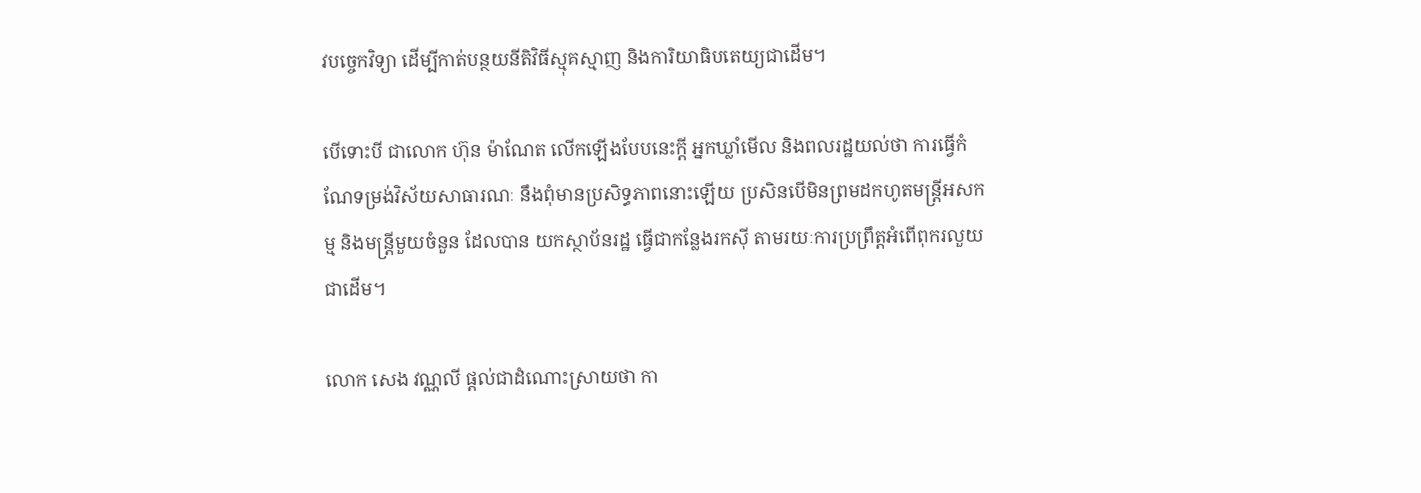វបច្ចេកវិទ្យា ដើម្បីកាត់បន្ថយនីតិវិធីស្មុគស្មាញ និងការិយាធិបតេយ្យជាដើម។

បើទោះបី ជាលោក ហ៊ុន ម៉ាណែត លើកឡើងបែបនេះក្ដី អ្នកឃ្លាំមើល និងពលរដ្ឋយល់ថា ការធ្វើកំណែទម្រង់វិស័យសាធារណៈ នឹងពុំមានប្រសិទ្ធភាពនោះឡើយ ប្រសិនបើមិនព្រមដកហូតមន្ត្រីអសកម្ម និងមន្ត្រីមួយចំនួន ដែលបាន យកស្ថាប័នរដ្ឋ ធ្វើជាកន្លែងរកស៊ី តាមរយៈការប្រព្រឹត្តអំពើពុករលួយជាដើម។

លោក សេង វណ្ណលី ផ្ដល់ជាដំណោះស្រាយថា កា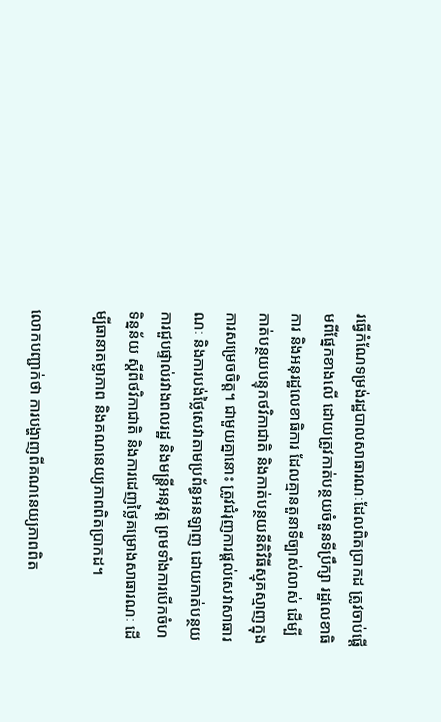រធ្វើកំណែទម្រង់រដ្ឋបាលសាធារណៈដែលពិតប្រាកដ ត្រូវចាប់ផ្ដើមពីផ្នែកខាងលើ ដោយត្រូវកាត់បន្ថយចំនួនទីប្រឹក្សា រដ្ឋលេខាធិការ និងអនុរដ្ឋលេខាធិការ ដែលគ្មានតួនាទីច្បាស់លាស់ ដើម្បីកាត់បន្ថយបន្ទុកថវិកាជាតិ និងកាត់បន្ថយនីតិវិធីស្មុគស្មាញក្នុងការសម្រេចចិត្ត។ ជាមួយគ្នានោះ ត្រូវជំរុញការផ្ដល់សេវាសាធារណៈ និងការបង់ថ្លៃសេវាតាមប្រព័ន្ធអនឡាញ ដោយកាត់បន្ថយការជួបផ្ទាល់រវាងពលរដ្ឋ និងមន្ត្រីអនុវត្ត ព្រមទាំងការបើកចំហទិន្នន័យ ស្ដីពីថវិកាជាតិ និងការដេញថ្លៃគម្រោងសាធារណៈ ដើម្បីធានាតម្លាភាព និងគណនេយ្យភាពពិតប្រាកដ។

លោកបញ្ជាក់ថា ការបង្ហាញពីគណនេយ្យភាពពិត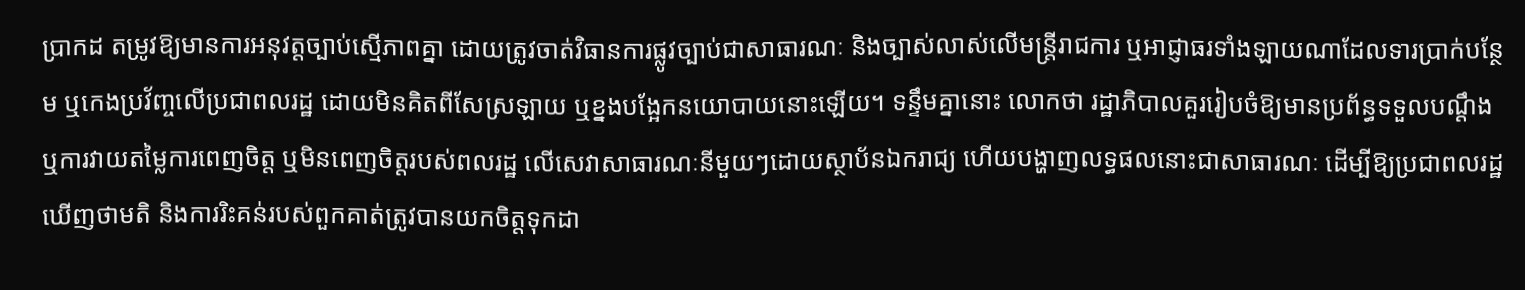ប្រាកដ តម្រូវឱ្យមានការអនុវត្តច្បាប់ស្មើភាពគ្នា ដោយត្រូវចាត់វិធានការផ្លូវច្បាប់ជាសាធារណៈ និងច្បាស់លាស់លើមន្ត្រីរាជការ ឬអាជ្ញាធរទាំងឡាយណាដែលទារប្រាក់បន្ថែម ឬកេងប្រវ័ញ្ចលើប្រជាពលរដ្ឋ ដោយមិនគិតពីសែស្រឡាយ ឬខ្នងបង្អែកនយោបាយនោះឡើយ។ ទន្ទឹមគ្នានោះ លោកថា រដ្ឋាភិបាលគួររៀបចំឱ្យមានប្រព័ន្ធទទួលបណ្ដឹង ឬការវាយតម្លៃការពេញចិត្ត ឬមិនពេញចិត្តរបស់ពលរដ្ឋ លើសេវាសាធារណៈនីមួយៗដោយស្ថាប័នឯករាជ្យ ហើយបង្ហាញលទ្ធផលនោះជាសាធារណៈ ដើម្បីឱ្យប្រជាពលរដ្ឋឃើញថាមតិ និងការរិះគន់របស់ពួកគាត់ត្រូវបានយកចិត្តទុកដា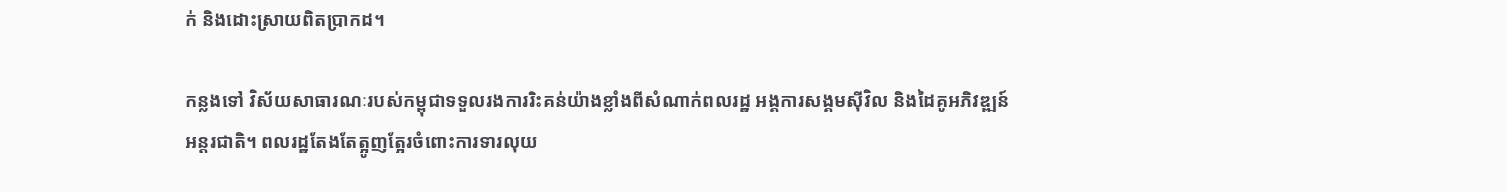ក់ និងដោះស្រាយពិតប្រាកដ។

កន្លងទៅ វិស័យសាធារណៈរបស់កម្ពុជាទទួលរងការរិះគន់យ៉ាងខ្លាំងពីសំណាក់ពលរដ្ឋ អង្គការសង្គមស៊ីវិល និងដៃគូអភិវឌ្ឍន៍អន្តរជាតិ។ ពលរដ្ឋតែងតែត្អូញត្អែរចំពោះការទារលុយ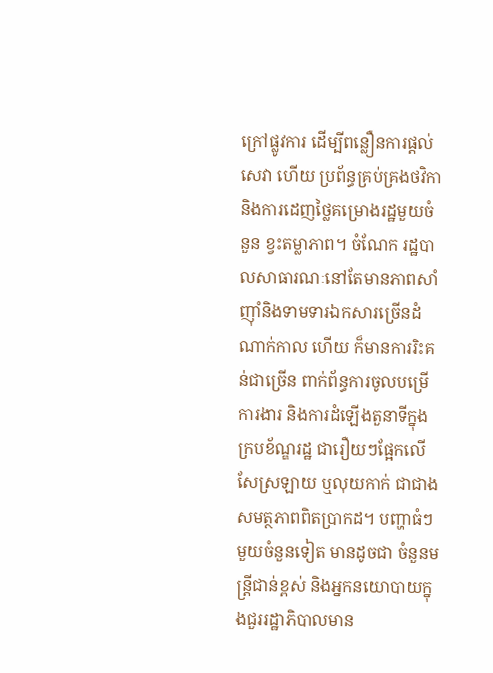ក្រៅផ្លូវការ ដើម្បីពន្លឿនការផ្ដល់សេវា ហើយ ប្រព័ន្ធគ្រប់គ្រងថវិកា និងការដេញថ្លៃគម្រោងរដ្ឋមួយចំនួន ខ្វះតម្លាភាព។ ចំណែក រដ្ឋបាលសាធារណៈនៅតែមានភាពសាំញ៉ាំនិងទាមទារឯកសារច្រើនដំណាក់កាល ហើយ ក៏មានការរិះគន់ជាច្រើន ពាក់ព័ន្ធការចូលបម្រើការងារ និងការដំឡើងតួនាទីក្នុងក្របខ័ណ្ឌរដ្ឋ ជារឿយៗផ្អែកលើសែស្រឡាយ ឬលុយកាក់ ជាជាងសមត្ថភាពពិតប្រាកដ។ បញ្ហាធំៗមួយចំនួនទៀត មានដូចជា ចំនួនមន្ត្រីជាន់ខ្ពស់ និងអ្នកនយោបាយក្នុងជួររដ្ឋាភិបាលមាន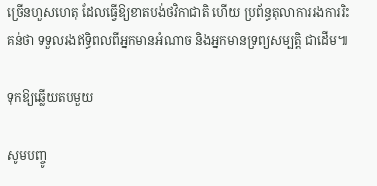ច្រើនហួសហេតុ ដែលធ្វើឱ្យខាតបង់ថវិកាជាតិ ហើយ ប្រព័ន្ធតុលាការរងការរិះគន់ថា ទទួលរងឥទ្ធិពលពីអ្នកមានអំណាច និងអ្នកមានទ្រព្យសម្បត្តិ ជាដើម៕

ទុកឱ្យឆ្លើយតបមួយ

សូមបញ្ចូ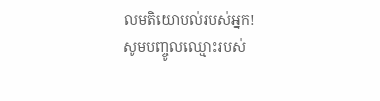លមតិយោបល់របស់អ្នក!
សូមបញ្ចូលឈ្មោះរបស់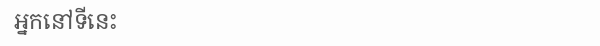អ្នកនៅទីនេះ